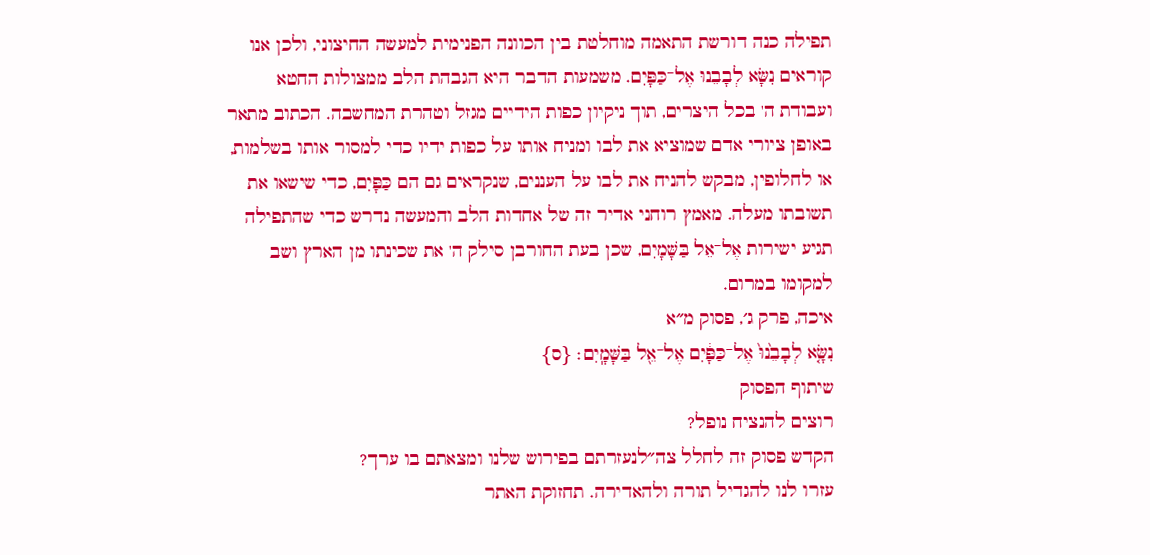תפילה כנה דורשת התאמה מוחלטת בין הכוונה הפנימית למעשה החיצוני, ולכן אנו קוראים נִשָּׂא לְבָבֵנוּ אֶל־כַּפָּיִם. משמעות הדבר היא הגבהת הלב ממצולות החטא ועבודת ה' בכל היצרים, תוך ניקיון כפות הידיים מגזל וטהרת המחשבה. הכתוב מתאר באופן ציורי אדם שמוציא את לבו ומניח אותו על כפות ידיו כדי למסור אותו בשלמות, או לחלופין, מבקש להניח את לבו על העננים, שנקראים גם הם כַּפָּיִם, כדי שישאו את תשובתו מעלה. מאמץ רוחני אדיר זה של אחדות הלב והמעשה נדרש כדי שהתפילה תגיע ישירות אֶל־אֵל בַּשָּׁמָיִם, שכן בעת החורבן סילק ה' את שכינתו מן הארץ ושב למקומו במרום.
איכה, פרק ג׳, פסוק מ״א
נִשָּׂ֤א לְבָבֵ֙נוּ֙ אֶל־כַּפָּ֔יִם אֶל־אֵ֖ל בַּשָּׁמָֽיִם׃ {ס}
שיתוף הפסוק
רוצים להנציח נופל?
הקדש פסוק זה לחלל צה״לנעזרתם בפירוש שלנו ומצאתם בו ערך?
עזרו לנו להגדיל תורה ולהאדירה. תחזוקת האתר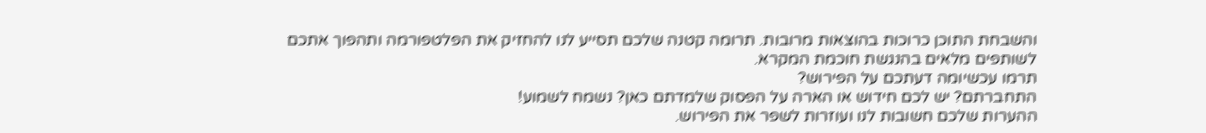והשבחת התוכן כרוכות בהוצאות מרובות. תרומה קטנה שלכם תסייע לנו להחזיק את הפלטפורמה ותהפוך אתכם לשותפים מלאים בהנגשת חוכמת המקרא.
תרמו עכשיומה דעתכם על הפירוש?
התחברתם? יש לכם חידוש או הארה על הפסוק שלמדתם כאן? נשמח לשמוע!
ההערות שלכם חשובות לנו ועוזרות לשפר את הפירוש.